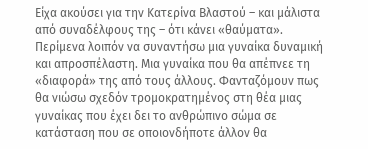Είχα ακούσει για την Κατερίνα Βλαστού – και μάλιστα από συναδέλφους της – ότι κάνει «θαύματα». Περίμενα λοιπόν να συναντήσω μια γυναίκα δυναμική και απροσπέλαστη. Μια γυναίκα που θα απέπνεε τη «διαφορά» της από τους άλλους. Φανταζόμουν πως θα νιώσω σχεδόν τρομοκρατημένος στη θέα μιας γυναίκας που έχει δει το ανθρώπινο σώμα σε κατάσταση που σε οποιονδήποτε άλλον θα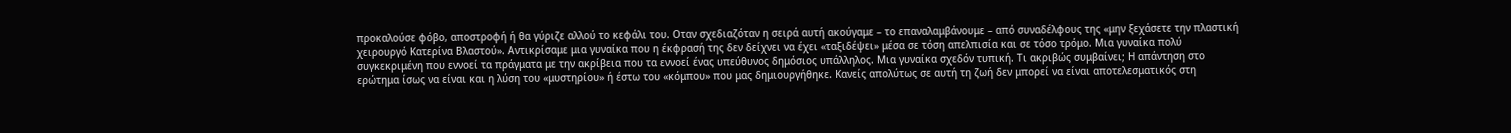προκαλούσε φόβο, αποστροφή ή θα γύριζε αλλού το κεφάλι του. Οταν σχεδιαζόταν η σειρά αυτή ακούγαμε – το επαναλαμβάνουμε – από συναδέλφους της «μην ξεχάσετε την πλαστική χειρουργό Κατερίνα Βλαστού». Αντικρίσαμε μια γυναίκα που η έκφρασή της δεν δείχνει να έχει «ταξιδέψει» μέσα σε τόση απελπισία και σε τόσο τρόμο. Μια γυναίκα πολύ συγκεκριμένη που εννοεί τα πράγματα με την ακρίβεια που τα εννοεί ένας υπεύθυνος δημόσιος υπάλληλος. Μια γυναίκα σχεδόν τυπική. Τι ακριβώς συμβαίνει; Η απάντηση στο ερώτημα ίσως να είναι και η λύση του «μυστηρίου» ή έστω του «κόμπου» που μας δημιουργήθηκε. Κανείς απολύτως σε αυτή τη ζωή δεν μπορεί να είναι αποτελεσματικός στη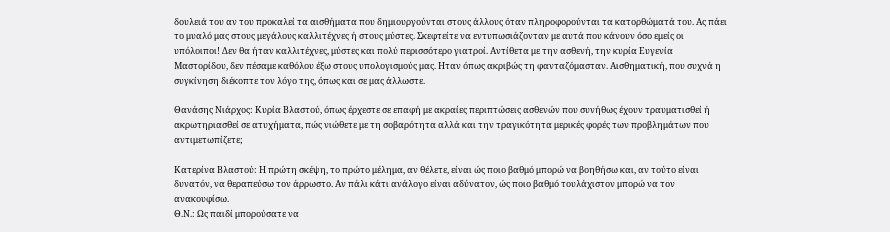δουλειά του αν του προκαλεί τα αισθήματα που δημιουργούνται στους άλλους όταν πληροφορούνται τα κατορθώματά του. Ας πάει το μυαλό μας στους μεγάλους καλλιτέχνες ή στους μύστες. Σκεφτείτε να εντυπωσιάζονταν με αυτά που κάνουν όσο εμείς οι υπόλοιποι! Δεν θα ήταν καλλιτέχνες, μύστες και πολύ περισσότερο γιατροί. Αντίθετα με την ασθενή, την κυρία Ευγενία Μαστορίδου, δεν πέσαμε καθόλου έξω στους υπολογισμούς μας. Ηταν όπως ακριβώς τη φανταζόμασταν. Αισθηματική, που συχνά η συγκίνηση διέκοπτε τον λόγο της, όπως και σε μας άλλωστε.

Θανάσης Νιάρχος: Κυρία Βλαστού, όπως έρχεστε σε επαφή με ακραίες περιπτώσεις ασθενών που συνήθως έχουν τραυματισθεί ή ακρωτηριασθεί σε ατυχήματα, πώς νιώθετε με τη σοβαρότητα αλλά και την τραγικότητα μερικές φορές των προβλημάτων που αντιμετωπίζετε;

Κατερίνα Βλαστού: Η πρώτη σκέψη, το πρώτο μέλημα, αν θέλετε, είναι ώς ποιο βαθμό μπορώ να βοηθήσω και, αν τούτο είναι δυνατόν, να θεραπεύσω τον άρρωστο. Αν πάλι κάτι ανάλογο είναι αδύνατον, ώς ποιο βαθμό τουλάχιστον μπορώ να τον ανακουφίσω.
Θ.Ν.: Ως παιδί μπορούσατε να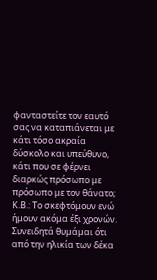φανταστείτε τον εαυτό σας να καταπιάνεται με κάτι τόσο ακραία δύσκολο και υπεύθυνο, κάτι που σε φέρνει διαρκώς πρόσωπο με πρόσωπο με τον θάνατο;
Κ.Β.: Το σκεφτόμουν ενώ ήμουν ακόμα έξι χρονών. Συνειδητά θυμάμαι ότι από την ηλικία των δέκα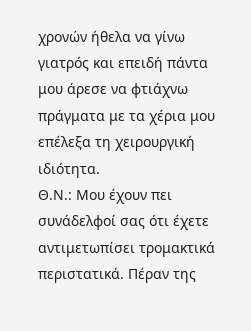χρονών ήθελα να γίνω γιατρός και επειδή πάντα μου άρεσε να φτιάχνω πράγματα με τα χέρια μου επέλεξα τη χειρουργική ιδιότητα.
Θ.Ν.: Μου έχουν πει συνάδελφοί σας ότι έχετε αντιμετωπίσει τρομακτικά περιστατικά. Πέραν της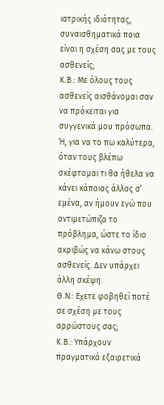ιατρικής ιδιότητας, συναισθηματικά ποια είναι η σχέση σας με τους ασθενείς;
Κ.Β.: Με όλους τους ασθενείς αισθάνομαι σαν να πρόκειται για συγγενικά μου πρόσωπα. Ή, για να το πω καλύτερα, όταν τους βλέπω σκέφτομαι τι θα ήθελα να κάνει κάποιος άλλος σ’ εμένα, αν ήμουν εγώ που αντιμετώπιζα το πρόβλημα, ώστε το ίδιο ακριβώς να κάνω στους ασθενείς. Δεν υπάρχει άλλη σκέψη.
Θ.Ν.: Εχετε φοβηθεί ποτέ σε σχέση με τους αρρώστους σας;
Κ.Β.: Υπάρχουν πραγματικά εξαιρετικά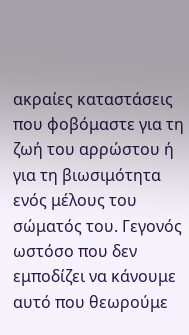ακραίες καταστάσεις που φοβόμαστε για τη ζωή του αρρώστου ή για τη βιωσιμότητα ενός μέλους του σώματός του. Γεγονός ωστόσο που δεν εμποδίζει να κάνουμε αυτό που θεωρούμε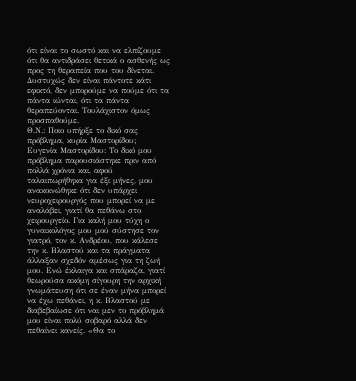ότι είναι το σωστό και να ελπίζουμε ότι θα αντιδράσει θετικά ο ασθενής ως προς τη θεραπεία που του δίνεται. Δυστυχώς δεν είναι πάντοτε κάτι εφικτό, δεν μπορούμε να πούμε ότι τα πάντα ιώνται, ότι τα πάντα θεραπεύονται. Τουλάχιστον όμως προσπαθούμε.
Θ.Ν.: Ποιο υπήρξε το δικό σας πρόβλημα, κυρία Μαστορίδου;
Ευγενία Μαστορίδου: Το δικό μου πρόβλημα παρουσιάστηκε πριν από πολλά χρόνια και, αφού ταλαιπωρήθηκα για έξι μήνες, μου ανακοινώθηκε ότι δεν υπάρχει νευροχειρουργός που μπορεί να με αναλάβει, γιατί θα πεθάνω στο χειρουργείο. Για καλή μου τύχη ο γυναικολόγος μου μού σύστησε τον γιατρό, τον κ. Ανδρέου, που κάλεσε την κ. Βλαστού και τα πράγματα άλλαξαν σχεδόν αμέσως για τη ζωή μου. Ενώ έκλαιγα και σπάραζα, γιατί θεωρούσα ακόμη σίγουρη την αρχική γνωμάτευση ότι σε έναν μήνα μπορεί να έχω πεθάνει, η κ. Βλαστού με διαβεβαίωσε ότι ναι μεν το πρόβλημά μου είναι πολύ σοβαρό αλλά δεν πεθαίνει κανείς. «Θα το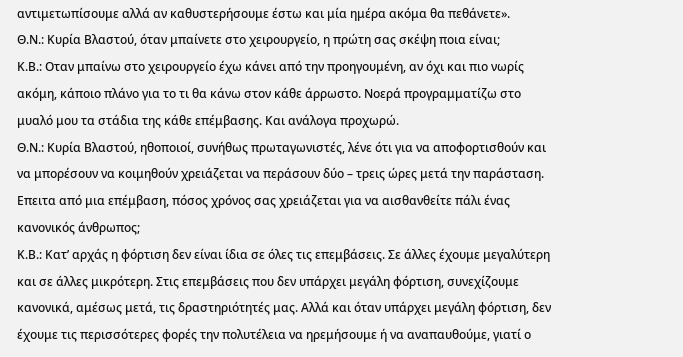αντιμετωπίσουμε αλλά αν καθυστερήσουμε έστω και μία ημέρα ακόμα θα πεθάνετε».
Θ.Ν.: Κυρία Βλαστού, όταν μπαίνετε στο χειρουργείο, η πρώτη σας σκέψη ποια είναι;
Κ.Β.: Οταν μπαίνω στο χειρουργείο έχω κάνει από την προηγουμένη, αν όχι και πιο νωρίς ακόμη, κάποιο πλάνο για το τι θα κάνω στον κάθε άρρωστο. Νοερά προγραμματίζω στο μυαλό μου τα στάδια της κάθε επέμβασης. Και ανάλογα προχωρώ.
Θ.Ν.: Κυρία Βλαστού, ηθοποιοί, συνήθως πρωταγωνιστές, λένε ότι για να αποφορτισθούν και να μπορέσουν να κοιμηθούν χρειάζεται να περάσουν δύο – τρεις ώρες μετά την παράσταση. Επειτα από μια επέμβαση, πόσος χρόνος σας χρειάζεται για να αισθανθείτε πάλι ένας κανονικός άνθρωπος;
Κ.Β.: Κατ’ αρχάς η φόρτιση δεν είναι ίδια σε όλες τις επεμβάσεις. Σε άλλες έχουμε μεγαλύτερη και σε άλλες μικρότερη. Στις επεμβάσεις που δεν υπάρχει μεγάλη φόρτιση, συνεχίζουμε κανονικά, αμέσως μετά, τις δραστηριότητές μας. Αλλά και όταν υπάρχει μεγάλη φόρτιση, δεν έχουμε τις περισσότερες φορές την πολυτέλεια να ηρεμήσουμε ή να αναπαυθούμε, γιατί ο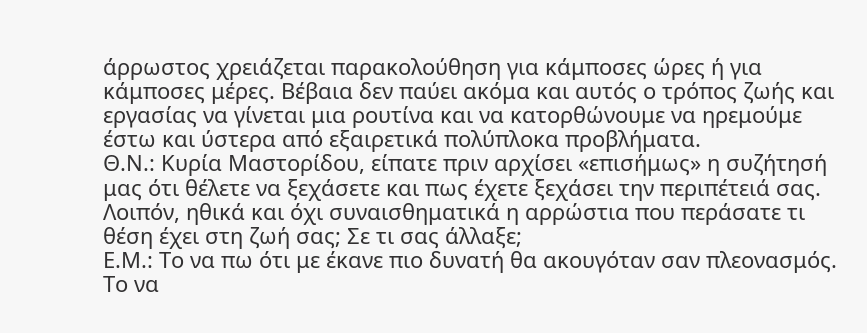άρρωστος χρειάζεται παρακολούθηση για κάμποσες ώρες ή για κάμποσες μέρες. Βέβαια δεν παύει ακόμα και αυτός ο τρόπος ζωής και εργασίας να γίνεται μια ρουτίνα και να κατορθώνουμε να ηρεμούμε έστω και ύστερα από εξαιρετικά πολύπλοκα προβλήματα.
Θ.Ν.: Κυρία Μαστορίδου, είπατε πριν αρχίσει «επισήμως» η συζήτησή μας ότι θέλετε να ξεχάσετε και πως έχετε ξεχάσει την περιπέτειά σας. Λοιπόν, ηθικά και όχι συναισθηματικά η αρρώστια που περάσατε τι θέση έχει στη ζωή σας; Σε τι σας άλλαξε;
Ε.Μ.: Το να πω ότι με έκανε πιο δυνατή θα ακουγόταν σαν πλεονασμός. Το να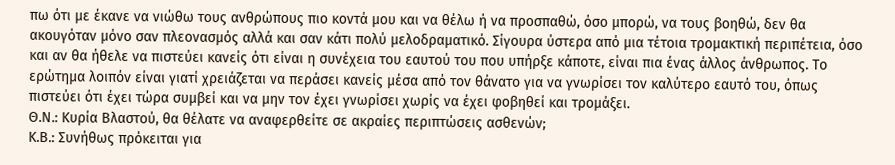πω ότι με έκανε να νιώθω τους ανθρώπους πιο κοντά μου και να θέλω ή να προσπαθώ, όσο μπορώ, να τους βοηθώ, δεν θα ακουγόταν μόνο σαν πλεονασμός αλλά και σαν κάτι πολύ μελοδραματικό. Σίγουρα ύστερα από μια τέτοια τρομακτική περιπέτεια, όσο και αν θα ήθελε να πιστεύει κανείς ότι είναι η συνέχεια του εαυτού του που υπήρξε κάποτε, είναι πια ένας άλλος άνθρωπος. Το ερώτημα λοιπόν είναι γιατί χρειάζεται να περάσει κανείς μέσα από τον θάνατο για να γνωρίσει τον καλύτερο εαυτό του, όπως πιστεύει ότι έχει τώρα συμβεί και να μην τον έχει γνωρίσει χωρίς να έχει φοβηθεί και τρομάξει.
Θ.Ν.: Κυρία Βλαστού, θα θέλατε να αναφερθείτε σε ακραίες περιπτώσεις ασθενών;
Κ.Β.: Συνήθως πρόκειται για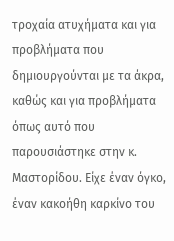τροχαία ατυχήματα και για προβλήματα που δημιουργούνται με τα άκρα, καθώς και για προβλήματα όπως αυτό που παρουσιάστηκε στην κ. Μαστορίδου. Είχε έναν όγκο, έναν κακοήθη καρκίνο του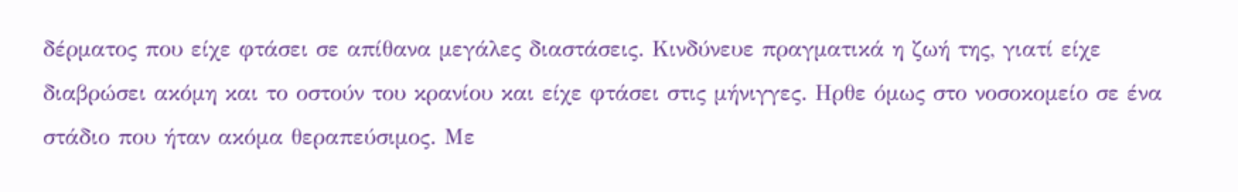δέρματος που είχε φτάσει σε απίθανα μεγάλες διαστάσεις. Κινδύνευε πραγματικά η ζωή της, γιατί είχε διαβρώσει ακόμη και το οστούν του κρανίου και είχε φτάσει στις μήνιγγες. Ηρθε όμως στο νοσοκομείο σε ένα στάδιο που ήταν ακόμα θεραπεύσιμος. Με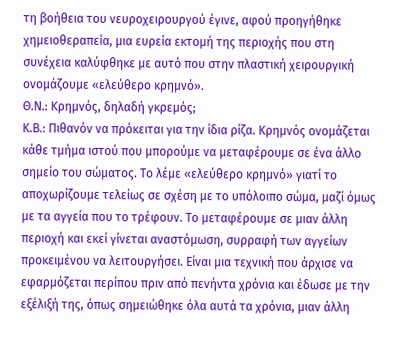τη βοήθεια του νευροχειρουργού έγινε, αφού προηγήθηκε χημειοθεραπεία, μια ευρεία εκτομή της περιοχής που στη συνέχεια καλύφθηκε με αυτό που στην πλαστική χειρουργική ονομάζουμε «ελεύθερο κρημνό».
Θ.Ν.: Κρημνός, δηλαδή γκρεμός;
Κ.Β.: Πιθανόν να πρόκειται για την ίδια ρίζα. Κρημνός ονομάζεται κάθε τμήμα ιστού που μπορούμε να μεταφέρουμε σε ένα άλλο σημείο του σώματος. Το λέμε «ελεύθερο κρημνό» γιατί το αποχωρίζουμε τελείως σε σχέση με το υπόλοιπο σώμα, μαζί όμως με τα αγγεία που το τρέφουν. Το μεταφέρουμε σε μιαν άλλη περιοχή και εκεί γίνεται αναστόμωση, συρραφή των αγγείων προκειμένου να λειτουργήσει. Είναι μια τεχνική που άρχισε να εφαρμόζεται περίπου πριν από πενήντα χρόνια και έδωσε με την εξέλιξή της, όπως σημειώθηκε όλα αυτά τα χρόνια, μιαν άλλη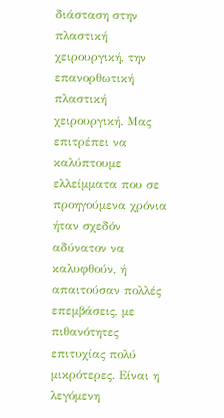διάσταση στην πλαστική χειρουργική, την επανορθωτική πλαστική χειρουργική. Μας επιτρέπει να καλύπτουμε ελλείμματα που σε προηγούμενα χρόνια ήταν σχεδόν αδύνατον να καλυφθούν, ή απαιτούσαν πολλές επεμβάσεις, με πιθανότητες επιτυχίας πολύ μικρότερες. Είναι η λεγόμενη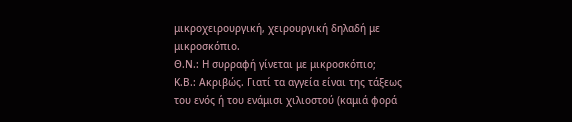μικροχειρουργική, χειρουργική δηλαδή με μικροσκόπιο.
Θ.Ν.: Η συρραφή γίνεται με μικροσκόπιο;
Κ.Β.: Ακριβώς. Γιατί τα αγγεία είναι της τάξεως του ενός ή του ενάμισι χιλιοστού (καμιά φορά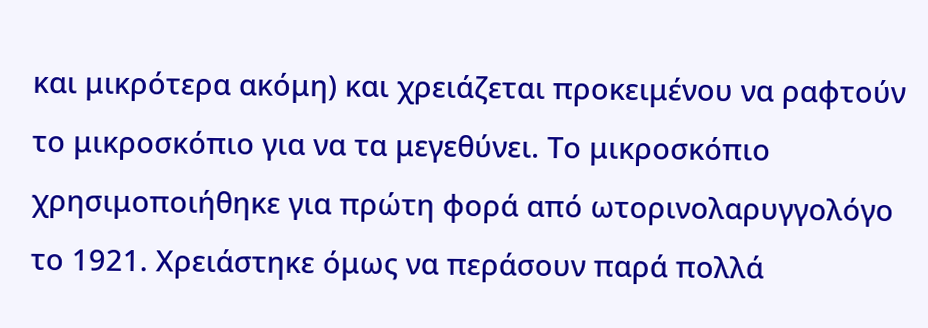και μικρότερα ακόμη) και χρειάζεται προκειμένου να ραφτούν το μικροσκόπιο για να τα μεγεθύνει. Το μικροσκόπιο χρησιμοποιήθηκε για πρώτη φορά από ωτορινολαρυγγολόγο το 1921. Χρειάστηκε όμως να περάσουν παρά πολλά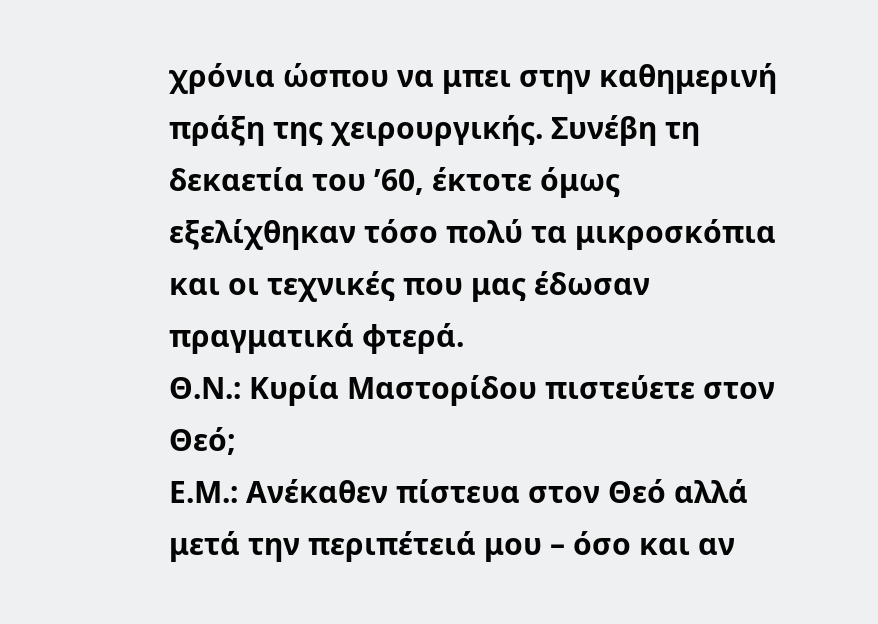χρόνια ώσπου να μπει στην καθημερινή πράξη της χειρουργικής. Συνέβη τη δεκαετία του ’60, έκτοτε όμως εξελίχθηκαν τόσο πολύ τα μικροσκόπια και οι τεχνικές που μας έδωσαν πραγματικά φτερά.
Θ.Ν.: Κυρία Μαστορίδου πιστεύετε στον Θεό;
Ε.Μ.: Ανέκαθεν πίστευα στον Θεό αλλά μετά την περιπέτειά μου – όσο και αν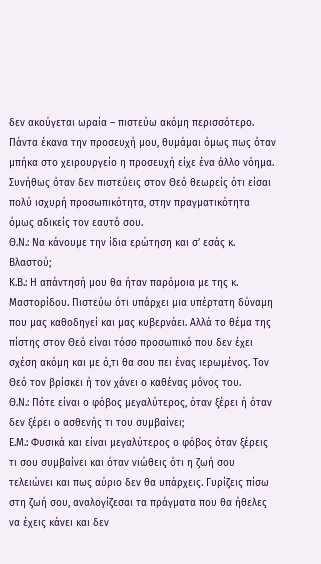δεν ακούγεται ωραία – πιστεύω ακόμη περισσότερο. Πάντα έκανα την προσευχή μου, θυμάμαι όμως πως όταν μπήκα στο χειρουργείο η προσευχή είχε ένα άλλο νόημα. Συνήθως όταν δεν πιστεύεις στον Θεό θεωρείς ότι είσαι πολύ ισχυρή προσωπικότητα, στην πραγματικότητα όμως αδικείς τον εαυτό σου.
Θ.Ν.: Να κάνουμε την ίδια ερώτηση και σ’ εσάς κ. Βλαστού;
Κ.Β.: Η απάντησή μου θα ήταν παρόμοια με της κ. Μαστορίδου. Πιστεύω ότι υπάρχει μια υπέρτατη δύναμη που μας καθοδηγεί και μας κυβερνάει. Αλλά το θέμα της πίστης στον Θεό είναι τόσο προσωπικό που δεν έχει σχέση ακόμη και με ό,τι θα σου πει ένας ιερωμένος. Τον Θεό τον βρίσκει ή τον χάνει ο καθένας μόνος του.
Θ.Ν.: Πότε είναι ο φόβος μεγαλύτερος, όταν ξέρει ή όταν δεν ξέρει ο ασθενής τι του συμβαίνει;
Ε.Μ.: Φυσικά και είναι μεγαλύτερος ο φόβος όταν ξέρεις τι σου συμβαίνει και όταν νιώθεις ότι η ζωή σου τελειώνει και πως αύριο δεν θα υπάρχεις. Γυρίζεις πίσω στη ζωή σου, αναλογίζεσαι τα πράγματα που θα ήθελες να έχεις κάνει και δεν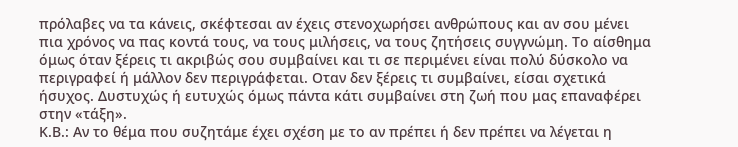πρόλαβες να τα κάνεις, σκέφτεσαι αν έχεις στενοχωρήσει ανθρώπους και αν σου μένει πια χρόνος να πας κοντά τους, να τους μιλήσεις, να τους ζητήσεις συγγνώμη. Το αίσθημα όμως όταν ξέρεις τι ακριβώς σου συμβαίνει και τι σε περιμένει είναι πολύ δύσκολο να περιγραφεί ή μάλλον δεν περιγράφεται. Οταν δεν ξέρεις τι συμβαίνει, είσαι σχετικά ήσυχος. Δυστυχώς ή ευτυχώς όμως πάντα κάτι συμβαίνει στη ζωή που μας επαναφέρει στην «τάξη».
Κ.Β.: Αν το θέμα που συζητάμε έχει σχέση με το αν πρέπει ή δεν πρέπει να λέγεται η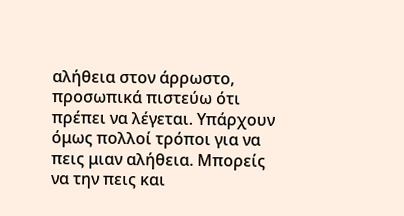αλήθεια στον άρρωστο, προσωπικά πιστεύω ότι πρέπει να λέγεται. Υπάρχουν όμως πολλοί τρόποι για να πεις μιαν αλήθεια. Μπορείς να την πεις και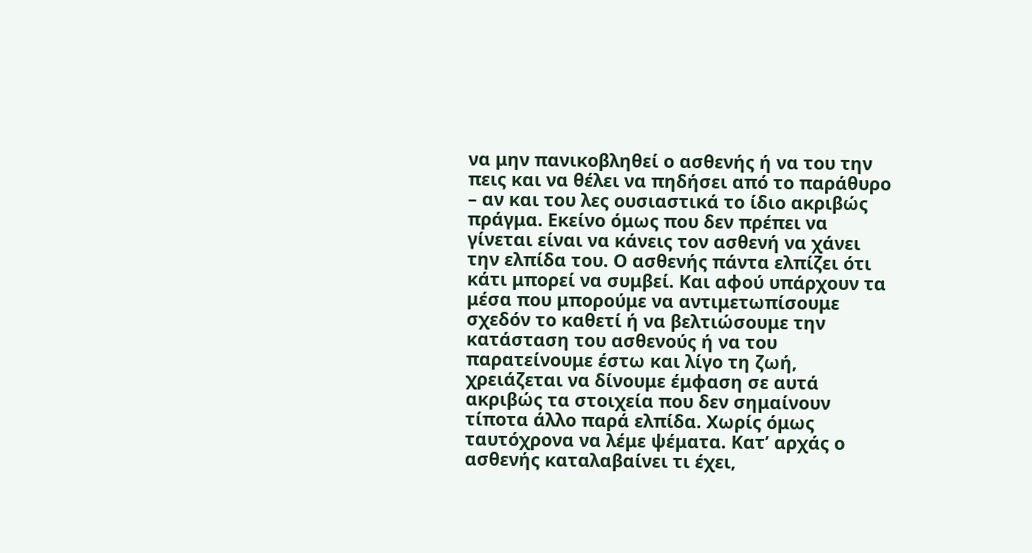να μην πανικοβληθεί ο ασθενής ή να του την πεις και να θέλει να πηδήσει από το παράθυρο – αν και του λες ουσιαστικά το ίδιο ακριβώς πράγμα. Εκείνο όμως που δεν πρέπει να γίνεται είναι να κάνεις τον ασθενή να χάνει την ελπίδα του. Ο ασθενής πάντα ελπίζει ότι κάτι μπορεί να συμβεί. Και αφού υπάρχουν τα μέσα που μπορούμε να αντιμετωπίσουμε σχεδόν το καθετί ή να βελτιώσουμε την κατάσταση του ασθενούς ή να του παρατείνουμε έστω και λίγο τη ζωή, χρειάζεται να δίνουμε έμφαση σε αυτά ακριβώς τα στοιχεία που δεν σημαίνουν τίποτα άλλο παρά ελπίδα. Χωρίς όμως ταυτόχρονα να λέμε ψέματα. Κατ’ αρχάς ο ασθενής καταλαβαίνει τι έχει,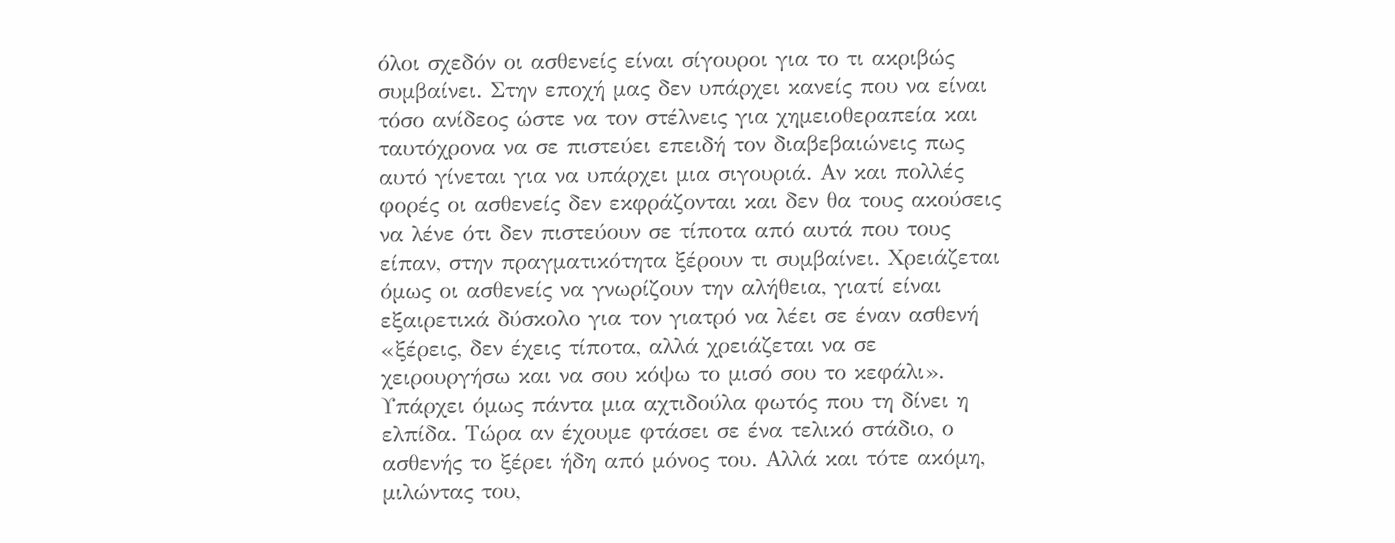όλοι σχεδόν οι ασθενείς είναι σίγουροι για το τι ακριβώς συμβαίνει. Στην εποχή μας δεν υπάρχει κανείς που να είναι τόσο ανίδεος ώστε να τον στέλνεις για χημειοθεραπεία και ταυτόχρονα να σε πιστεύει επειδή τον διαβεβαιώνεις πως αυτό γίνεται για να υπάρχει μια σιγουριά. Αν και πολλές φορές οι ασθενείς δεν εκφράζονται και δεν θα τους ακούσεις να λένε ότι δεν πιστεύουν σε τίποτα από αυτά που τους είπαν, στην πραγματικότητα ξέρουν τι συμβαίνει. Χρειάζεται όμως οι ασθενείς να γνωρίζουν την αλήθεια, γιατί είναι εξαιρετικά δύσκολο για τον γιατρό να λέει σε έναν ασθενή «ξέρεις, δεν έχεις τίποτα, αλλά χρειάζεται να σε χειρουργήσω και να σου κόψω το μισό σου το κεφάλι». Υπάρχει όμως πάντα μια αχτιδούλα φωτός που τη δίνει η ελπίδα. Τώρα αν έχουμε φτάσει σε ένα τελικό στάδιο, ο ασθενής το ξέρει ήδη από μόνος του. Αλλά και τότε ακόμη, μιλώντας του,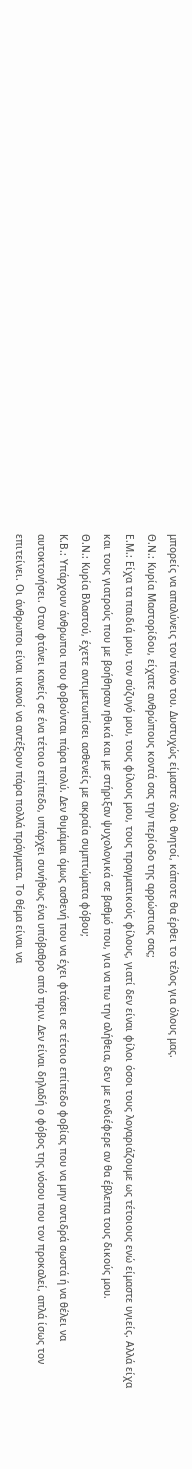μπορείς να απαλύνεις τον πόνο του. Δυστυχώς είμαστε όλοι θνητοί, κάποτε θα έρθει το τέλος για όλους μας.
Θ.Ν.: Κυρία Μαστορίδου, είχατε ανθρώπους κοντά σας την περίοδο της αρρώστιας σας;
Ε.Μ.: Είχα τα παιδιά μου, τον σύζυγό μου, τους φίλους μου, τους πραγματικούς φίλους, γιατί δεν είναι φίλοι όσοι τους λογαριάζουμε ως τέτοιους ενώ είμαστε υγιείς. Αλλά είχα και τους γιατρούς που με βοήθησαν ηθικά και με στήριξαν ψυχολογικά σε βαθμό που, για να πω την αλήθεια, δεν με ενδιέφερε αν θα έβλεπα τους δικούς μου.
Θ.Ν.: Κυρία Βλαστού, έχετε αντιμετωπίσει ασθενείς με ακραία συμπτώματα φόβου;
Κ.Β.: Υπάρχουν άνθρωποι που φοβούνται πάρα πολύ. Δεν θυμάμαι όμως ασθενή που να έχει φτάσει σε τέτοιο επίπεδο φοβίας που να μην αντιδρά σωστά ή να θέλει να αυτοκτονήσει. Οταν φτάνει κανείς σε ένα τέτοιο επίπεδο, υπάρχει συνήθως ένα υπόβαθρο από πριν. Δεν είναι δηλαδή ο φόβος της νόσου που τον προκαλεί, απλά ίσως τον επιτείνει. Οι άνθρωποι είναι ικανοί να αντέξουν πάρα πολλά πράγματα. Το θέμα είναι να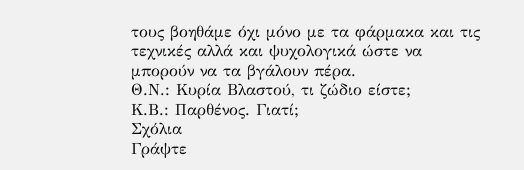τους βοηθάμε όχι μόνο με τα φάρμακα και τις τεχνικές αλλά και ψυχολογικά ώστε να μπορούν να τα βγάλουν πέρα.
Θ.Ν.: Κυρία Βλαστού, τι ζώδιο είστε;
Κ.Β.: Παρθένος. Γιατί;
Σχόλια
Γράψτε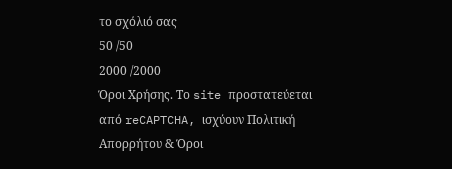το σχόλιό σας
50 /50
2000 /2000
Όροι Χρήσης. Το site προστατεύεται από reCAPTCHA, ισχύουν Πολιτική Απορρήτου & Όροι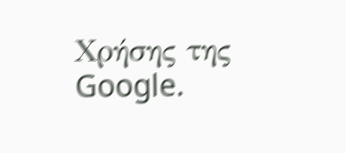Χρήσης της Google.